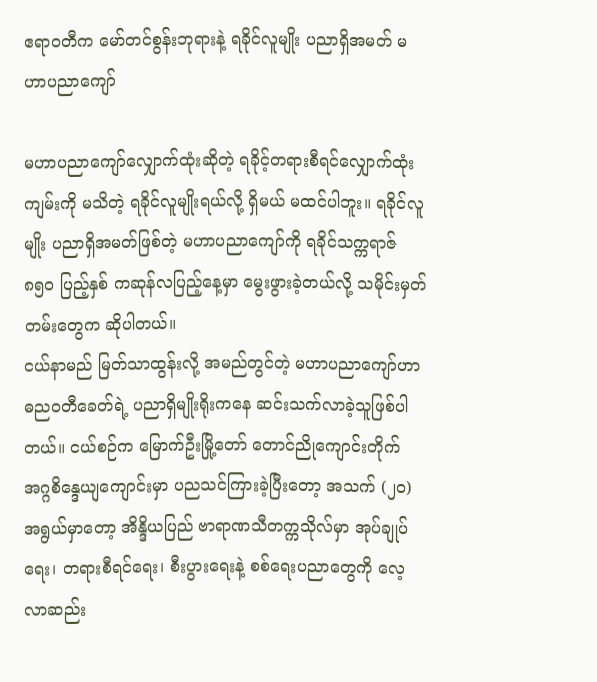ဧရာဝတီက မော်တင်စွန်းဘုရားနဲ့ ရခိုင်လူမျိုး ပညာရှိအမတ် မဟာပညာကျော်

မဟာပညာကျော်လျှောက်ထုံးဆိုတဲ့ ရခိုင့်တရားစီရင်လျှောက်ထုံးကျမ်းကို မသိတဲ့ ရခိုင်လူမျိုးရယ်လို့ ရှိမယ် မထင်ပါဘူး။ ရခိုင်လူမျိုး ပညာရှိအမတ်ဖြစ်တဲ့ မဟာပညာကျော်ကို ရခိုင်သက္ကရာဇ် ၈၅၀ ပြည့်နှစ် ကဆုန်လပြည့်နေ့မှာ မွေးဖွားခဲ့တယ်လို့ သမိုင်းမှတ်တမ်းတွေက ဆိုပါတယ်။
ငယ်နာမည် မြတ်သာထွန်းလို့ အမည်တွင်တဲ့ မဟာပညာကျော်ဟာ ဓညဝတီခေတ်ရဲ့ ပညာရှိမျိုးရိုးကနေ ဆင်းသက်လာခဲ့သူဖြစ်ပါတယ်။ ငယ်စဉ်က မြောက်ဦးမြို့တော် တောင်ညိုကျောင်းတိုက် အဂ္ဂစိန္ဒေယျကျောင်းမှာ ပညသင်ကြားခဲ့ပြီးတော့ အသက် (၂၀)အရွယ်မှာတော့ အိန္ဒိယပြည် ဗာရာဏသီတက္ကသိုလ်မှာ အုပ်ချုပ်ရေး၊ တရားစီရင်ရေး၊ စီးပွားရေးနဲ့ စစ်ရေးပညာတွေကို လေ့လာဆည်း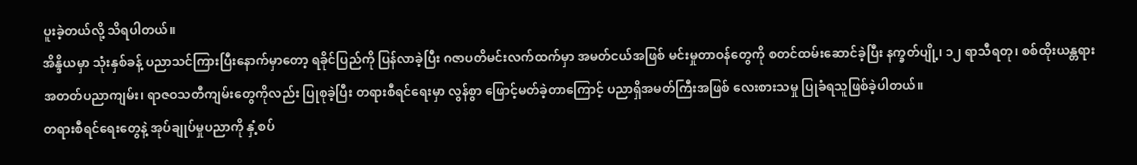ပူးခဲ့တယ်လို့ သိရပါတယ်။
အိန္ဒိယမှာ သုံးနှစ်ခန့် ပညာသင်ကြားပြီးနောက်မှာတော့ ရခိုင်ပြည်ကို ပြန်လာခဲ့ပြီး ဂဇာပတိမင်းလက်ထက်မှာ အမတ်ငယ်အဖြစ် မင်းမှုတာဝန်တွေကို စတင်ထမ်းဆောင်ခဲ့ပြီး နက္ခတ်ပျို့၊ ၁၂ ရာသီရတု၊ စစ်ထိုးယန္တရားအတတ်ပညာကျမ်း၊ ရာဇဝသတီကျမ်းတွေကိုလည်း ပြုစုခဲ့ပြီး တရားစီရင်ရေးမှာ လွန်စွာ ဖြောင့်မတ်ခဲ့တာကြောင့် ပညာရှိအမတ်ကြီးအဖြစ် လေးစားသမှု ပြုခံရသူဖြစ်ခဲ့ပါတယ်။
တရားစီရင်ရေးတွေနဲ့ အုပ်ချုပ်မှုပညာကို နှံ့စပ်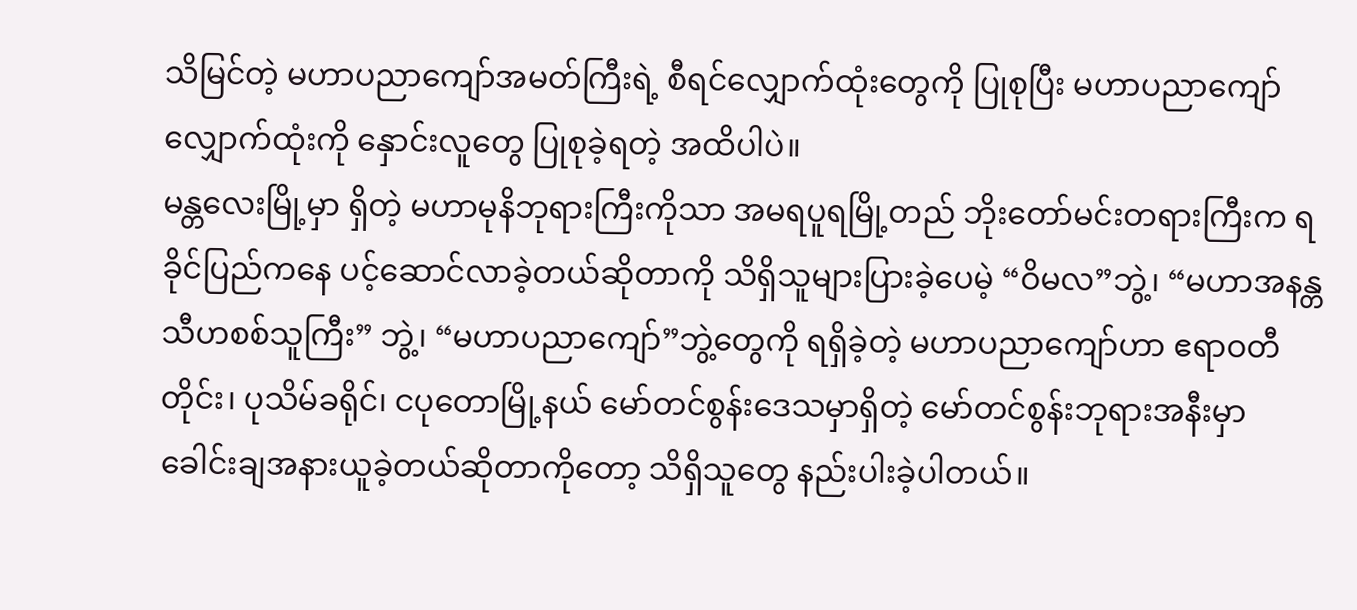သိမြင်တဲ့ မဟာပညာကျော်အမတ်ကြီးရဲ့ စီရင်လျှောက်ထုံးတွေကို ပြုစုပြီး မဟာပညာကျော်လျှောက်ထုံးကို နှောင်းလူတွေ ပြုစုခဲ့ရတဲ့ အထိပါပဲ။
မန္တလေးမြို့မှာ ရှိတဲ့ မဟာမုနိဘုရားကြီးကိုသာ အမရပူရမြို့တည် ဘိုးတော်မင်းတရားကြီးက ရခိုင်ပြည်ကနေ ပင့်ဆောင်လာခဲ့တယ်ဆိုတာကို သိရှိသူများပြားခဲ့ပေမဲ့ “ဝိမလ”ဘွဲ့၊ “မဟာအနန္တသီဟစစ်သူကြီး” ဘွဲ့၊ “မဟာပညာကျော်”ဘွဲ့တွေကို ရရှိခဲ့တဲ့ မဟာပညာကျော်ဟာ ဧရာဝတီတိုင်း၊ ပုသိမ်ခရိုင်၊ ငပုတောမြို့နယ် မော်တင်စွန်းဒေသမှာရှိတဲ့ မော်တင်စွန်းဘုရားအနီးမှာ ခေါင်းချအနားယူခဲ့တယ်ဆိုတာကိုတော့ သိရှိသူတွေ နည်းပါးခဲ့ပါတယ်။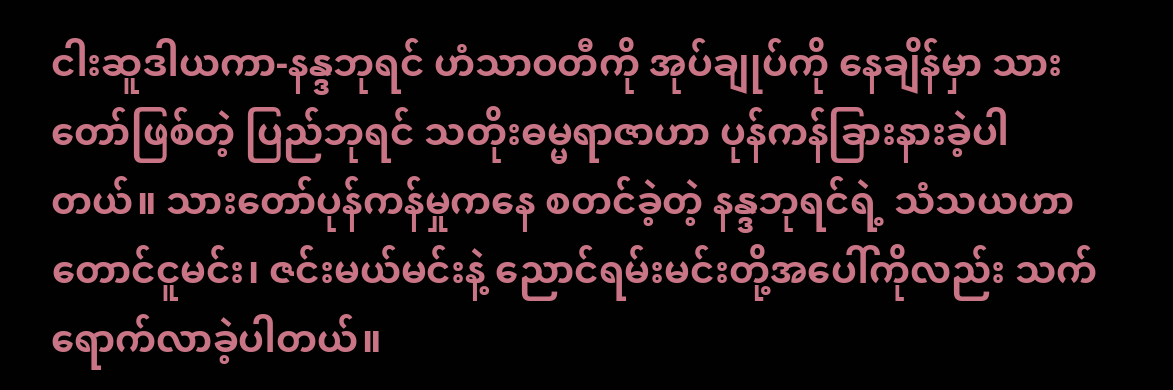ငါးဆူဒါယကာ-နန္ဒဘုရင် ဟံသာဝတီကို အုပ်ချုပ်ကို နေချိန်မှာ သားတော်ဖြစ်တဲ့ ပြည်ဘုရင် သတိုးဓမ္မရာဇာဟာ ပုန်ကန်ခြားနားခဲ့ပါတယ်။ သားတော်ပုန်ကန်မှုကနေ စတင်ခဲ့တဲ့ နန္ဒဘုရင်ရဲ့ သံသယဟာ တောင်ငူမင်း၊ ဇင်းမယ်မင်းနဲ့ ညောင်ရမ်းမင်းတို့အပေါ်ကိုလည်း သက်ရောက်လာခဲ့ပါတယ်။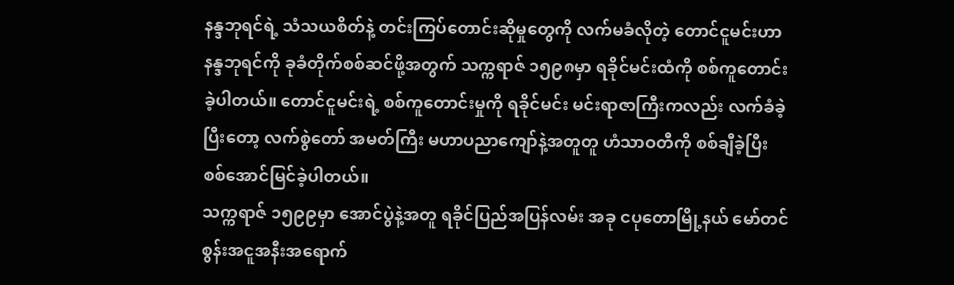နန္ဒဘုရင်ရဲ့ သံသယစိတ်နဲ့ တင်းကြပ်တောင်းဆိုမှုတွေကို လက်မခံလိုတဲ့ တောင်ငူမင်းဟာ နန္ဒဘုရင်ကို ခုခံတိုက်စစ်ဆင်ဖို့အတွက် သက္ကရာဇ် ၁၅၉၈မှာ ရခိုင်မင်းထံကို စစ်ကူတောင်းခဲ့ပါတယ်။ တောင်ငူမင်းရဲ့ စစ်ကူတောင်းမှုကို ရခိုင်မင်း မင်းရာဇာကြီးကလည်း လက်ခံခဲ့ပြီးတော့ လက်စွဲတော် အမတ်ကြီး မဟာပညာကျော်နဲ့အတူတူ ဟံသာဝတီကို စစ်ချီခဲ့ပြီး စစ်အောင်မြင်ခဲ့ပါတယ်။
သက္ကရာဇ် ၁၅၉၉မှာ အောင်ပွဲနဲ့အတူ ရခိုင်ပြည်အပြန်လမ်း အခု ငပုတောမြို့နယ် မော်တင်စွန်းအငူအနီးအရောက်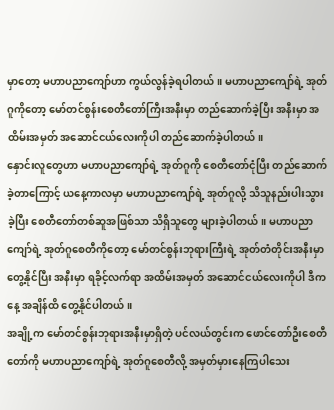မှာတော့ မဟာပညာကျော်ဟာ ကွယ်လွန်ခဲ့ရပါတယ်။ မဟာပညာကျော်ရဲ့ အုတ်ဂူကိုတော့ မော်တင်စွန်းစေတီတော်ကြီးအနီးမှာ တည်ဆောက်ခဲ့ပြီး အနီးမှာ အထိမ်းအမှတ် အဆောင်ငယ်လေးကိုပါ တည်ဆောက်ခဲ့ပါတယ်။
နှောင်းလူတွေဟာ မဟာပညာကျော်ရဲ့ အုတ်ဂူကို စေတီတော်ငုံပြီး တည်ဆောက်ခဲ့တာကြောင့် ယနေ့ကာလမှာ မဟာပညာကျော်ရဲ့ အုတ်ဂူလို့ သိသူနည်းပါးသွားခဲ့ပြီး စေတီတော်တစ်ဆူအဖြစ်သာ သိရှိသူတွေ များခဲ့ပါတယ်။ မဟာပညာကျော်ရဲ့ အုတ်ဂူစေတီကိုတော့ မော်တင်စွန်းဘုရားကြီးရဲ့ အုတ်တံတိုင်းအနီးမှာ တွေ့နိုင်ပြီး အနီးမှာ ရခိုင့်လက်ရာ အထိမ်းအမှတ် အဆောင်ငယ်လေးကိုပါ ဒီကနေ့ အချိန်ထိ တွေ့နိုင်ပါတယ်။
အချို့က မော်တင်စွန်းဘုရားအနီးမှာရှိတဲ့ ပင်လယ်တွင်းက ဖောင်တော်ဦးစေတီတော်ကို မဟာပညာကျော်ရဲ့ အုတ်ဂူစေတီလို့ အမှတ်မှားနေကြပါသေး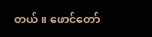တယ်။ ဖောင်တော်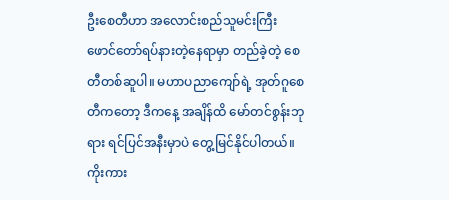ဦးစေတီဟာ အလောင်းစည်သူမင်းကြီး ဖောင်တော်ရပ်နားတဲ့နေရာမှာ တည်ခဲ့တဲ့ စေတီတစ်ဆူပါ။ မဟာပညာကျော်ရဲ့ အုတ်ဂူစေတီကတော့ ဒီကနေ့ အချိန်ထိ မော်တင်စွန်းဘုရား ရင်ပြင်အနီးမှာပဲ တွေ့မြင်နိုင်ပါတယ်။
ကိုးကား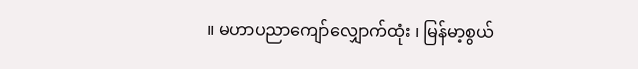။ မဟာပညာကျော်လျှောက်ထုံး ၊ မြန်မာ့စွယ်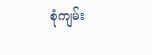စုံကျမ်း